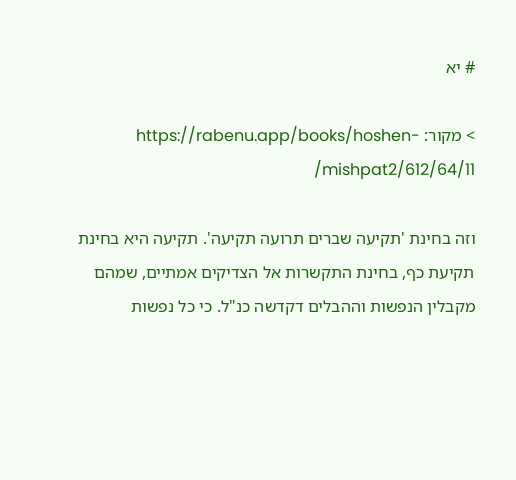# יא

> מקור: https://rabenu.app/books/hoshen-mishpat2/612/64/11/

וזה בחינת 'תקיעה שברים תרועה תקיעה'. תקיעה היא בחינת תקיעת כף, בחינת התקשרות אל הצדיקים אמתיים, שמהם מקבלין הנפשות וההבלים דקדשה כנ"ל. כי כל נפשות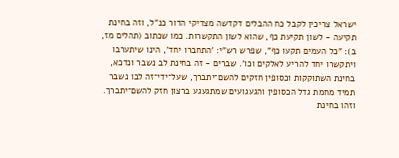ישראל צריכין לקבל כח ההבלים דקדשה מצדיקי הדור כנ"ל, וזה בחינת תקיעה - לשון תקיעת כף, שהוא לשון התקשרות. כמו שכתוב (תהלים מז, ב): "כל העמים תקעו כף", שפרש רש"י: 'התחברו יחד', הינו שיתערבו ויתקשרו יחד להריע לאלקים וכו'. שברים - זה בחינת לב נשבר ונדכא, בחינת השתוקקות וכסופין חזקים להשם־יתברך, שעל־ידי־זה לבו נשבר תמיד מחמת גדל הכסופין והגעגועים שמתגעגע ברצון חזק להשם־יתברך. וזהו בחינת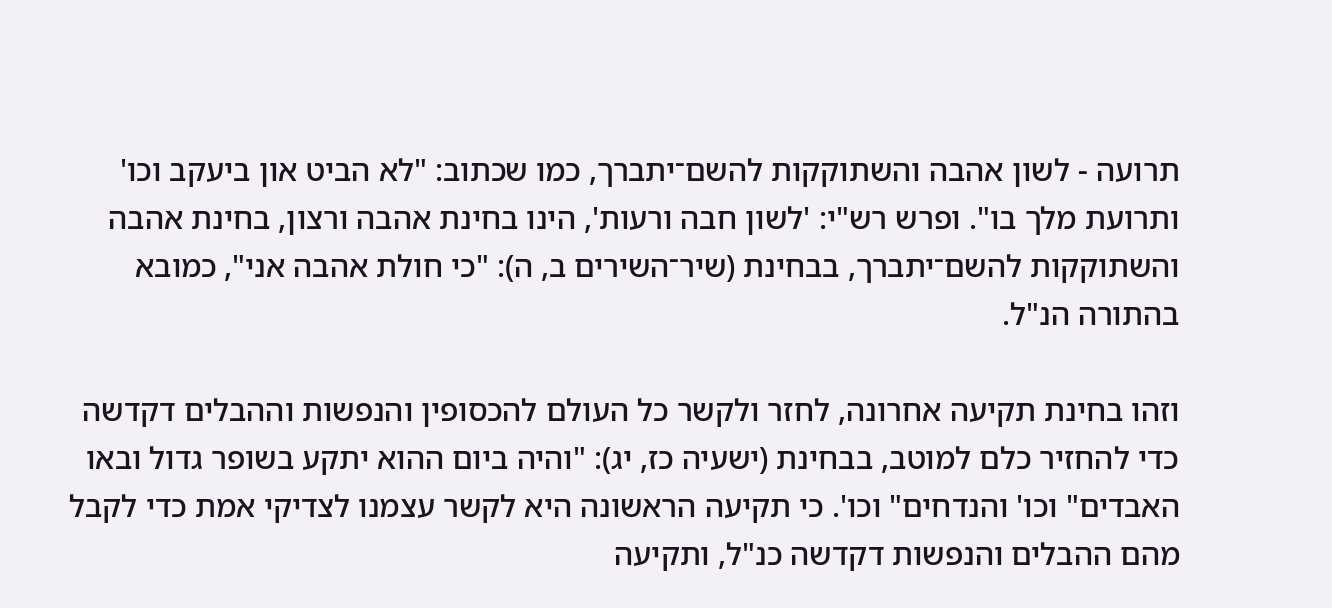תרועה - לשון אהבה והשתוקקות להשם־יתברך, כמו שכתוב: "לא הביט און ביעקב וכו' ותרועת מלך בו". ופרש רש"י: 'לשון חבה ורעות', הינו בחינת אהבה ורצון, בחינת אהבה והשתוקקות להשם־יתברך, בבחינת (שיר־השירים ב, ה): "כי חולת אהבה אני", כמובא בהתורה הנ"ל.

וזהו בחינת תקיעה אחרונה, לחזר ולקשר כל העולם להכסופין והנפשות וההבלים דקדשה כדי להחזיר כלם למוטב, בבחינת (ישעיה כז, יג): "והיה ביום ההוא יתקע בשופר גדול ובאו האבדים" וכו' והנדחים" וכו'. כי תקיעה הראשונה היא לקשר עצמנו לצדיקי אמת כדי לקבל מהם ההבלים והנפשות דקדשה כנ"ל, ותקיעה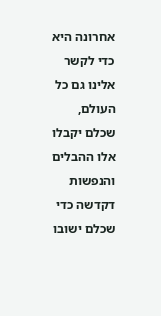אחרונה היא כדי לקשר אלינו גם כל העולם, שכלם יקבלו אלו ההבלים והנפשות דקדשה כדי שכלם ישובו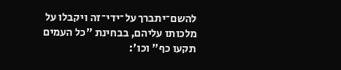להשם־יתברך על־ידי־זה ויקבלו על מלכותו עליהם, בבחינת "כל העמים תקעו כף" וכו':